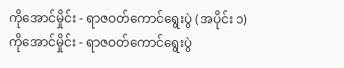ကိုအောင်မှိုင်း - ရာဇဝတ်ကောင်ရွေးပွဲ (အပိုင်း ၁)
ကိုအောင်မှိုင်း - ရာဇဝတ်ကောင်ရွေးပွဲ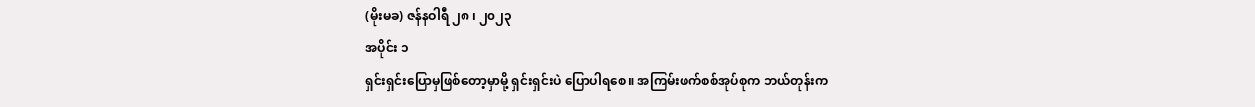(မိုးမခ) ဇန်နဝါရီ ၂၈ ၊ ၂၀၂၃
အပိုင်း ၁
ရှင်းရှင်းပြောမှဖြစ်တော့မှာမို့ ရှင်းရှင်းပဲ ပြောပါရစေ။ အကြမ်းဖက်စစ်အုပ်စုက ဘယ်တုန်းက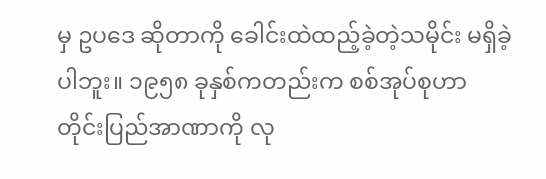မှ ဥပဒေ ဆိုတာကို ခေါင်းထဲထည့်ခဲ့တဲ့သမိုင်း မရှိခဲ့ပါဘူး။ ၁၉၅၈ ခုနှစ်ကတည်းက စစ်အုပ်စုဟာ တိုင်းပြည်အာဏာကို လု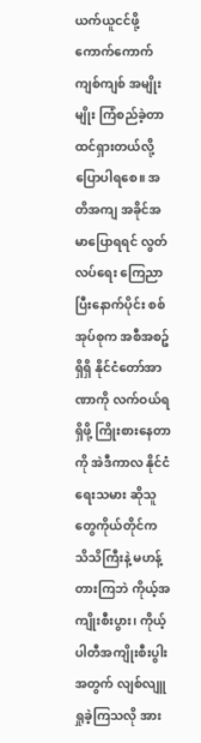ယက်ယူငင်ဖို့ ကောက်ကောက်ကျစ်ကျစ် အမျိုးမျိုး ကြံစည်ခဲ့တာ ထင်ရှားတယ်လို့ ပြောပါရစေ။ အတိအကျ အခိုင်အမာပြောရရင် လွတ်လပ်ရေး ကြေညာပြီးနောက်ပိုင်း စစ်အုပ်စုက အစီအစဥ်ရှိရှိ နိုင်ငံတော်အာဏာကို လက်ဝယ်ရရှိဖို့ ကြိုးစားနေတာကို အဲဒီကာလ နိုင်ငံရေးသမား ဆိုသူတွေကိုယ်တိုင်က သိသိကြီးနဲ့ မဟန့်တားကြဘဲ ကိုယ့်အကျိုးစီးပွား၊ ကိုယ့်ပါတီအကျိုးစီးပွါးအတွက် လျစ်လျူရှုခဲ့ကြသလို အား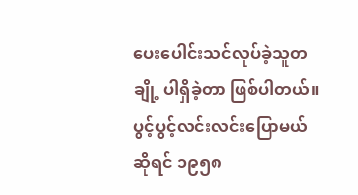ပေးပေါင်းသင်လုပ်ခဲ့သူတချို့ ပါရှိခဲ့တာ ဖြစ်ပါတယ်။
ပွင့်ပွင့်လင်းလင်းပြောမယ်ဆိုရင် ၁၉၅၈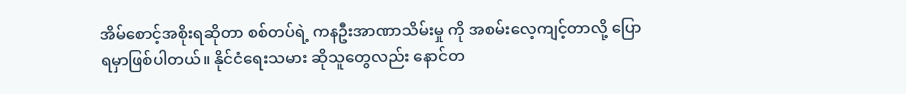အိမ်စောင့်အစိုးရဆိုတာ စစ်တပ်ရဲ့ ကနဦးအာဏာသိမ်းမှု ကို အစမ်းလေ့ကျင့်တာလို့ ပြောရမှာဖြစ်ပါတယ်။ နိုင်ငံရေးသမား ဆိုသူတွေလည်း နောင်တ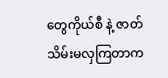တွေကိုယ်စီ နဲ့ ဇာတ်သိမ်းမလှကြတာက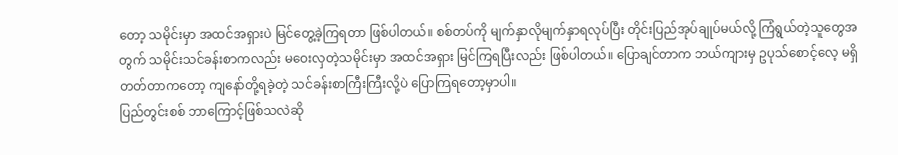တော့ သမိုင်းမှာ အထင်အရှားပဲ မြင်တွေ့ခဲ့ကြရတာ ဖြစ်ပါတယ်။ စစ်တပ်ကို မျက်နှာလိုမျက်နှာရလုပ်ပြီး တိုင်းပြည်အုပ်ချုပ်မယ်လို့ ကြံရွယ်တဲ့သူတွေအတွက် သမိုင်းသင်ခန်းစာကလည်း မဝေးလှတဲ့သမိုင်းမှာ အထင်အရှား မြင်ကြရပြီးလည်း ဖြစ်ပါတယ်။ ပြောချင်တာက ဘယ်ကျားမှ ဥပုသ်စောင့်လေ့ မရှိတတ်တာကတော့ ကျနော်တို့ရခဲ့တဲ့ သင်ခန်းစာကြီးကြီးလို့ပဲ ပြောကြရတော့မှာပါ။
ပြည်တွင်းစစ် ဘာကြောင့်ဖြစ်သလဲဆို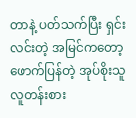တာနဲ့ ပတ်သက်ပြီး ရှင်းလင်းတဲ့ အမြင်ကတော့ ဖောက်ပြန်တဲ့ အုပ်စိုးသူ လူတန်းစား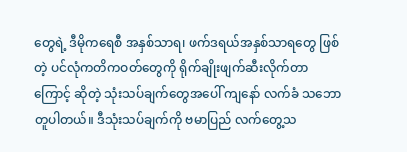တွေရဲ့ ဒီမိုကရေစီ အနှစ်သာရ၊ ဖက်ဒရယ်အနှစ်သာရတွေ ဖြစ်တဲ့ ပင်လုံကတိကဝတ်တွေကို ရိုက်ချိုးဖျက်ဆီးလိုက်တာကြောင့် ဆိုတဲ့ သုံးသပ်ချက်တွေအပေါ် ကျနော် လက်ခံ သဘောတူပါတယ်။ ဒီသုံးသပ်ချက်ကို ဗမာပြည် လက်တွေ့သ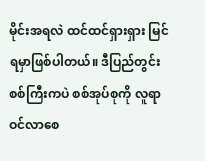မိုင်းအရလဲ ထင်ထင်ရှားရှား မြင်ရမှာဖြစ်ပါတယ်။ ဒီပြည်တွင်းစစ်ကြီးကပဲ စစ်အုပ်စုကို လူရာဝင်လာစေ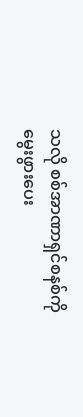သလို စစ်အာဏာရှင်စနစ်ကို မွေးဖွားပေး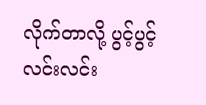လိုက်တာလို့ ပွင့်ပွင့်လင်းလင်း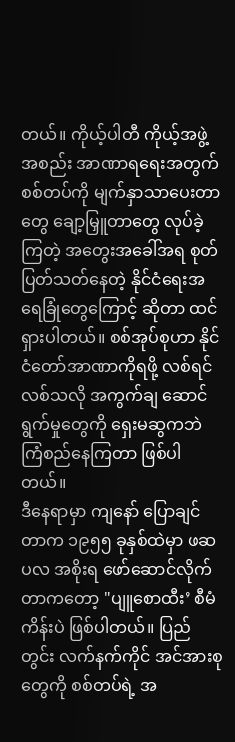တယ်။ ကိုယ့်ပါတီ ကိုယ့်အဖွဲ့အစည်း အာဏာရရေးအတွက် စစ်တပ်ကို မျက်နှာသာပေးတာတွေ ချော့မြှူတာတွေ လုပ်ခဲ့ကြတဲ့ အတွေးအခေါ်အရ စုတ်ပြတ်သတ်နေတဲ့ နိုင်ငံရေးအရေခြုံတွေကြောင့် ဆိုတာ ထင်ရှားပါတယ်။ စစ်အုပ်စုဟာ နိုင်ငံတော်အာဏာကိုရဖို့ လစ်ရင်လစ်သလို အကွက်ချ ဆောင်ရွက်မှုတွေကို ရှေးမဆွကဘဲ ကြံစည်နေကြတာ ဖြစ်ပါတယ်။
ဒီနေရာမှာ ကျနော် ပြောချင်တာက ၁၉၅၅ ခုနှစ်ထဲမှာ ဖဆပလ အစိုးရ ဖော်ဆောင်လိုက်တာကတော့ "ပျူစောထီး’ စီမံကိန်းပဲ ဖြစ်ပါတယ်။ ပြည်တွင်း လက်နက်ကိုင် အင်အားစုတွေကို စစ်တပ်ရဲ့ အ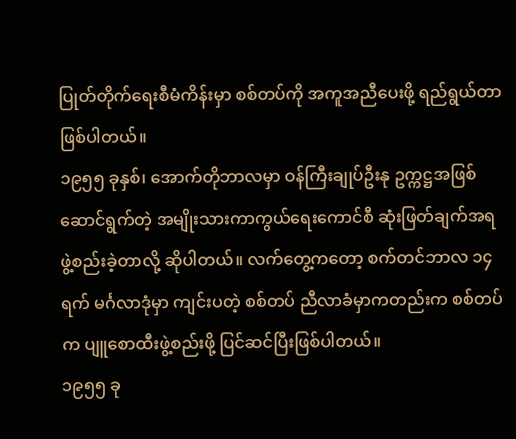ပြုတ်တိုက်ရေးစီမံကိန်းမှာ စစ်တပ်ကို အကူအညီပေးဖို့ ရည်ရွယ်တာ ဖြစ်ပါတယ်။
၁၉၅၅ ခုနှစ်၊ အောက်တိုဘာလမှာ ဝန်ကြီးချုပ်ဦးနု ဥက္ကဋ္ဌအဖြစ် ဆောင်ရွက်တဲ့ အမျိုးသားကာကွယ်ရေးကောင်စီ ဆုံးဖြတ်ချက်အရ ဖွဲ့စည်းခဲ့တာလို့ ဆိုပါတယ်။ လက်တွေ့ကတော့ စက်တင်ဘာလ ၁၄ ရက် မင်္ဂလာဒုံမှာ ကျင်းပတဲ့ စစ်တပ် ညီလာခံမှာကတည်းက စစ်တပ်က ပျူစောထီးဖွဲ့စည်းဖို့ ပြင်ဆင်ပြီးဖြစ်ပါတယ်။
၁၉၅၅ ခု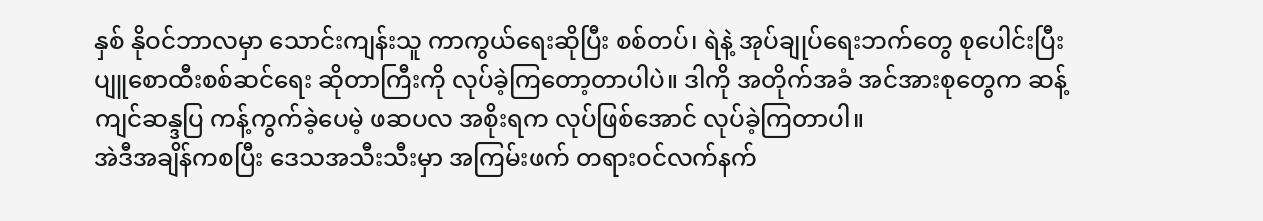နှစ် နိုဝင်ဘာလမှာ သောင်းကျန်းသူ ကာကွယ်ရေးဆိုပြီး စစ်တပ်၊ ရဲနဲ့ အုပ်ချုပ်ရေးဘက်တွေ စုပေါင်းပြီး ပျူစောထီးစစ်ဆင်ရေး ဆိုတာကြီးကို လုပ်ခဲ့ကြတော့တာပါပဲ။ ဒါကို အတိုက်အခံ အင်အားစုတွေက ဆန့်ကျင်ဆန္ဒပြ ကန့်ကွက်ခဲ့ပေမဲ့ ဖဆပလ အစိုးရက လုပ်ဖြစ်အောင် လုပ်ခဲ့ကြတာပါ။
အဲဒီအချိန်ကစပြီး ဒေသအသီးသီးမှာ အကြမ်းဖက် တရားဝင်လက်နက်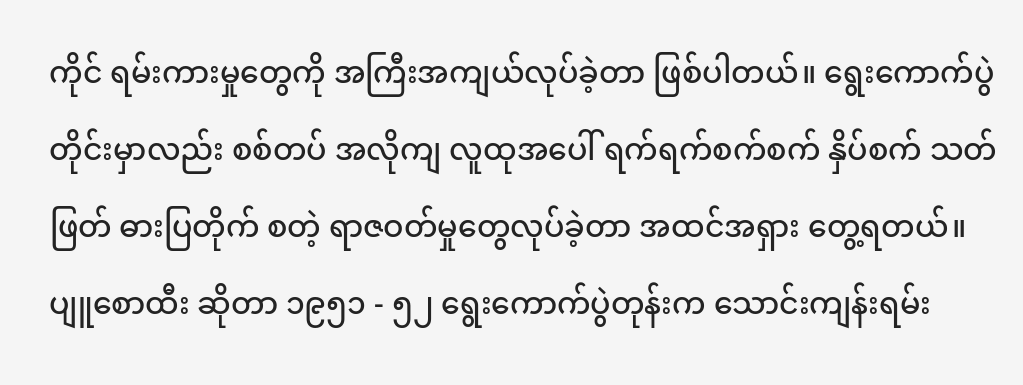ကိုင် ရမ်းကားမှုတွေကို အကြီးအကျယ်လုပ်ခဲ့တာ ဖြစ်ပါတယ်။ ရွေးကောက်ပွဲတိုင်းမှာလည်း စစ်တပ် အလိုကျ လူထုအပေါ် ရက်ရက်စက်စက် နှိပ်စက် သတ်ဖြတ် ဓားပြတိုက် စတဲ့ ရာဇဝတ်မှုတွေလုပ်ခဲ့တာ အထင်အရှား တွေ့ရတယ်။
ပျူစောထီး ဆိုတာ ၁၉၅၁ - ၅၂ ရွေးကောက်ပွဲတုန်းက သောင်းကျန်းရမ်း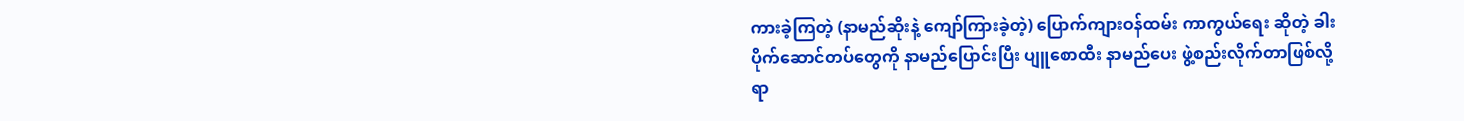ကားခဲ့ကြတဲ့ (နာမည်ဆိုးနဲ့ ကျော်ကြားခဲ့တဲ့) ပြောက်ကျားဝန်ထမ်း ကာကွယ်ရေး ဆိုတဲ့ ခါးပိုက်ဆောင်တပ်တွေကို နာမည်ပြောင်းပြီး ပျူစောထီး နာမည်ပေး ဖွဲ့စည်းလိုက်တာဖြစ်လို့ ရာ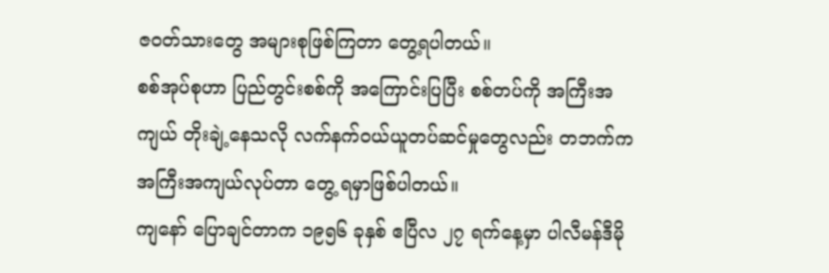ဇဝတ်သားတွေ အများစုဖြစ်ကြတာ တွေ့ရပါတယ်။
စစ်အုပ်စုဟာ ပြည်တွင်းစစ်ကို အကြောင်းပြပြီး စစ်တပ်ကို အကြီးအကျယ် တိုးချဲ့နေသလို လက်နက်ဝယ်ယူတပ်ဆင်မှုတွေလည်း တဘက်က အကြီးအကျယ်လုပ်တာ တွေ့ ရမှာဖြစ်ပါတယ်။
ကျနော် ပြောချင်တာက ၁၉၅၆ ခုနှစ် ဧပြီလ ၂၇ ရက်နေ့မှာ ပါလီမန်ဒီမို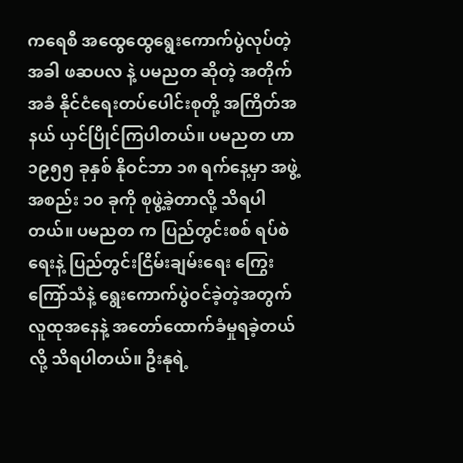ကရေစီ အထွေထွေရွေးကောက်ပွဲလုပ်တဲ့အခါ ဖဆပလ နဲ့ ပမညတ ဆိုတဲ့ အတိုက်အခံ နိုင်ငံရေးတပ်ပေါင်းစုတို့ အကြိတ်အနယ် ယှင်ပြိုင်ကြပါတယ်။ ပမညတ ဟာ ၁၉၅၅ ခုနှစ် နိုဝင်ဘာ ၁၈ ရက်နေ့မှာ အဖွဲ့အစည်း ၁၀ ခုကို စုဖွဲ့ခဲ့တာလို့ သိရပါတယ်။ ပမညတ က ပြည်တွင်းစစ် ရပ်စဲရေးနဲ့ ပြည်တွင်းငြိမ်းချမ်းရေး ကြွေးကြော်သံနဲ့ ရွေးကောက်ပွဲဝင်ခဲ့တဲ့အတွက် လူထုအနေနဲ့ အတော်ထောက်ခံမှုရခဲ့တယ်လို့ သိရပါတယ်။ ဦးနုရဲ့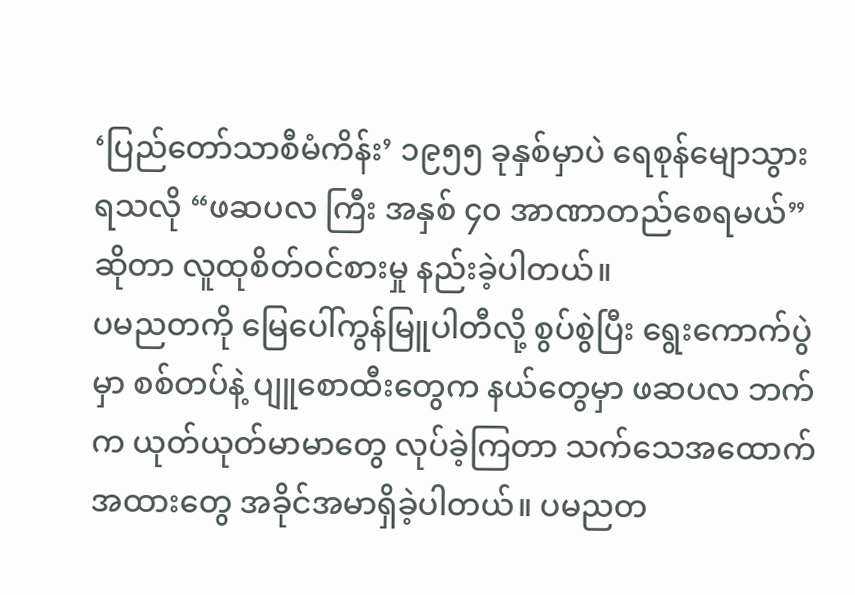‘ပြည်တော်သာစီမံကိန်း’ ၁၉၅၅ ခုနှစ်မှာပဲ ရေစုန်မျောသွားရသလို “ဖဆပလ ကြီး အနှစ် ၄၀ အာဏာတည်စေရမယ်”ဆိုတာ လူထုစိတ်ဝင်စားမှု နည်းခဲ့ပါတယ်။
ပမညတကို မြေပေါ်ကွန်မြူပါတီလို့ စွပ်စွဲပြီး ရွေးကောက်ပွဲမှာ စစ်တပ်နဲ့ ပျူစောထီးတွေက နယ်တွေမှာ ဖဆပလ ဘက်က ယုတ်ယုတ်မာမာတွေ လုပ်ခဲ့ကြတာ သက်သေအထောက်အထားတွေ အခိုင်အမာရှိခဲ့ပါတယ်။ ပမညတ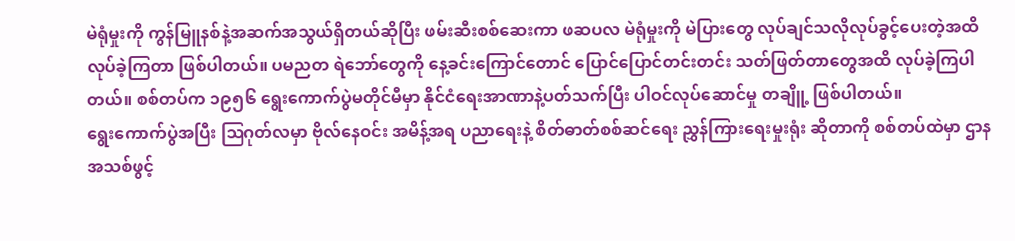မဲရုံမှုးကို ကွန်မြူနစ်နဲ့အဆက်အသွယ်ရှိတယ်ဆိုပြီး ဖမ်းဆီးစစ်ဆေးကာ ဖဆပလ မဲရုံမှုးကို မဲပြားတွေ လုပ်ချင်သလိုလုပ်ခွင့်ပေးတဲ့အထိ လုပ်ခဲ့ကြတာ ဖြစ်ပါတယ်။ ပမညတ ရဲဘော်တွေကို နေ့ခင်းကြောင်တောင် ပြောင်ပြောင်တင်းတင်း သတ်ဖြတ်တာတွေအထိ လုပ်ခဲ့ကြပါတယ်။ စစ်တပ်က ၁၉၅၆ ရွေးကောက်ပွဲမတိုင်မီမှာ နိုင်ငံရေးအာဏာနဲ့ပတ်သက်ပြီး ပါဝင်လုပ်ဆောင်မှု တချိူ့ ဖြစ်ပါတယ်။
ရွေးကောက်ပွဲအပြီး ဩဂုတ်လမှာ ဗိုလ်နေဝင်း အမိန့်အရ ပညာရေးနဲ့ စိတ်ဓာတ်စစ်ဆင်ရေး ညွှန်ကြားရေးမှုးရုံး ဆိုတာကို စစ်တပ်ထဲမှာ ဌာနအသစ်ဖွင့်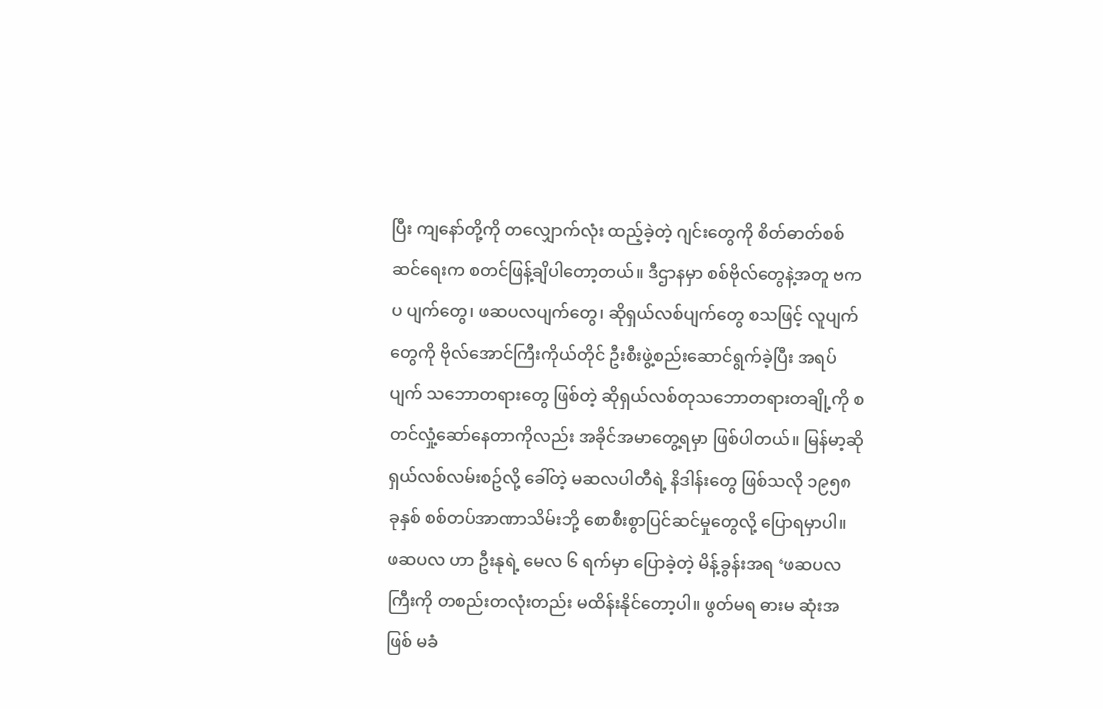ပြီး ကျနော်တို့ကို တလျှောက်လုံး ထည့်ခဲ့တဲ့ ဂျင်းတွေကို စိတ်ဓာတ်စစ်ဆင်ရေးက စတင်ဖြန့်ချိပါတော့တယ်။ ဒီဌာနမှာ စစ်ဗိုလ်တွေနဲ့အတူ ဗကပ ပျက်တွေ၊ ဖဆပလပျက်တွေ၊ ဆိုရှယ်လစ်ပျက်တွေ စသဖြင့် လူပျက်တွေကို ဗိုလ်အောင်ကြီးကိုယ်တိုင် ဦးစီးဖွဲ့စည်းဆောင်ရွက်ခဲ့ပြီး အရပ်ပျက် သဘောတရားတွေ ဖြစ်တဲ့ ဆိုရှယ်လစ်တုသဘောတရားတချို့ကို စတင်လှုံ့ဆော်နေတာကိုလည်း အခိုင်အမာတွေ့ရမှာ ဖြစ်ပါတယ်။ မြန်မာ့ဆိုရှယ်လစ်လမ်းစဥ်လို့ ခေါ်တဲ့ မဆလပါတီရဲ့ နိဒါန်းတွေ ဖြစ်သလို ၁၉၅၈ ခုနှစ် စစ်တပ်အာဏာသိမ်းဘို့ စောစီးစွာပြင်ဆင်မှုတွေလို့ ပြောရမှာပါ။
ဖဆပလ ဟာ ဦးနုရဲ့ မေလ ၆ ရက်မှာ ပြောခဲ့တဲ့ မိန့်ခွန်းအရ ‘ဖဆပလ ကြီးကို တစည်းတလုံးတည်း မထိန်းနိုင်တော့ပါ။ ဖွတ်မရ ဓားမ ဆုံးအဖြစ် မခံ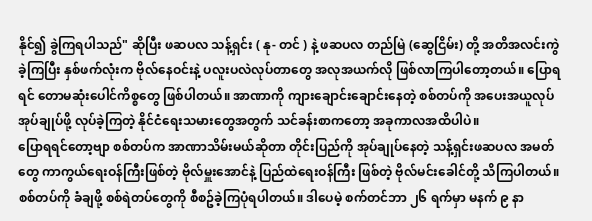နိုင်၍ ခွဲကြရပါသည်" ဆိုပြီး ဖဆပလ သန့်ရှင်း ( နု- တင် ) နဲ့ ဖဆပလ တည်မြဲ (ဆွေငြိမ်း) တို့ အတိအလင်းကွဲခဲ့ကြပြီး နှစ်ဖက်လုံးက ဗိုလ်နေဝင်းနဲ့ ပလူးပလဲလုပ်တာတွေ အလုအယက်လို ဖြစ်လာကြပါတော့တယ်။ ပြောရရင် တောမဆုံးပေါင်ကိစ္စတွေ ဖြစ်ပါတယ်။ အာဏာကို ကျားချောင်းချောင်းနေတဲ့ စစ်တပ်ကို အပေးအယူလုပ် အုပ်ချုပ်ဖို့ လုပ်ခဲ့ကြတဲ့ နိုင်ငံရေးသမားတွေအတွက် သင်ခန်းစာကတော့ အခုကာလအထိပါပဲ။
ပြောရရင်တော့ဗျာ စစ်တပ်က အာဏာသိမ်းမယ်ဆိုတာ တိုင်းပြည်ကို အုပ်ချုပ်နေတဲ့ သန့်ရှင်းဖဆပလ အမတ်တွေ ကာကွယ်ရေးဝန်ကြီးဖြစ်တဲ့ ဗိုလ်မှူးအောင်နဲ့ ပြည်ထဲရေးဝန်ကြီး ဖြစ်တဲ့ ဗိုလ်မင်းခေါင်တို့ သိကြပါတယ်။ စစ်တပ်ကို ခံချဖို့ စစ်ရဲတပ်တွေကို စီစဥ်ခဲ့ကြပုံရပါတယ်။ ဒါပေမဲ့ စက်တင်ဘာ ၂၆ ရက်မှာ မနက် ၉ နာ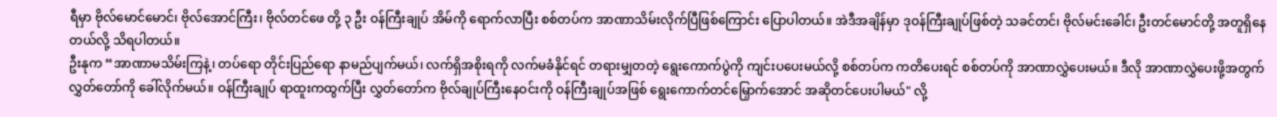ရီမှာ ဗိုလ်မောင်မောင်၊ ဗိုလ်အောင်ကြီး၊ ဗိုလ်တင်ဖေ တို့ ၃ ဦး ဝန်ကြီးချုပ် အိမ်ကို ရောက်လာပြီး စစ်တပ်က အာဏာသိမ်းလိုက်ပြီဖြစ်ကြောင်း ပြောပါတယ်။ အဲဒီအချိန်မှာ ဒုဝန်ကြီးချုပ်ဖြစ်တဲ့ သခင်တင်၊ ဗိုလ်မင်းခေါင်၊ ဦးတင်မောင်တို့ အတူရှိနေတယ်လို့ သိရပါတယ်။
ဦးနုက “အာဏာမသိမ်းကြနဲ့၊ တပ်ရော တိုင်းပြည်ရော နာမည်ပျက်မယ်၊ လက်ရှိအစိုးရကို လက်မခံနိုင်ရင် တရားမျှတတဲ့ ရွေးကောက်ပွဲကို ကျင်းပပေးမယ်လို့ စစ်တပ်က ကတိပေးရင် စစ်တပ်ကို အာဏာလွှဲပေးမယ်။ ဒီလို အာဏာလွှဲပေးဖို့အတွက် လွှတ်တော်ကို ခေါ်လိုက်မယ်။ ဝန်ကြီးချုပ် ရာထူးကထွက်ပြီး လွှတ်တော်က ဗိုလ်ချုပ်ကြီးနေဝင်းကို ဝန်ကြီးချုပ်အဖြစ် ရွေးကောက်တင်မြှောက်အောင် အဆိုတင်ပေးပါမယ်" လို့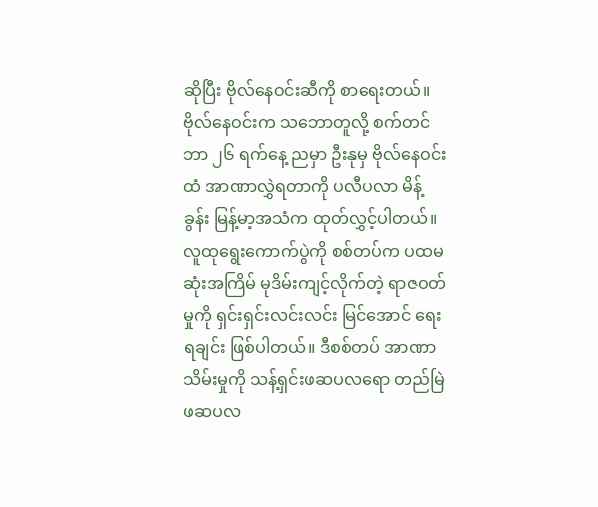ဆိုပြီး ဗိုလ်နေဝင်းဆီကို စာရေးတယ်။
ဗိုလ်နေဝင်းက သဘောတူလို့ စက်တင်ဘာ ၂၆ ရက်နေ့ ညမှာ ဦးနုမှ ဗိုလ်နေဝင်းထံ အာဏာလွှဲရတာကို ပလီပလာ မိန့်ခွန်း မြန့်မာ့အသံက ထုတ်လွှင့်ပါတယ်။ လူထုရွေးကောက်ပွဲကို စစ်တပ်က ပထမဆုံးအကြိမ် မုဒိမ်းကျင့်လိုက်တဲ့ ရာဇဝတ်မှုကို ရှင်းရှင်းလင်းလင်း မြင်အောင် ရေးရချင်း ဖြစ်ပါတယ်။ ဒီစစ်တပ် အာဏာသိမ်းမှုကို သန့်ရှင်းဖဆပလရော တည်မြဲဖဆပလ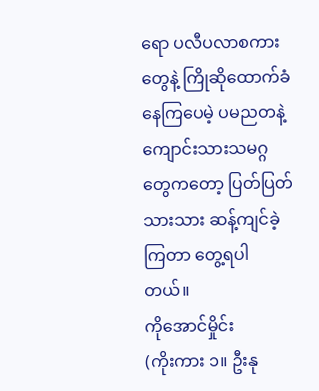ရော ပလီပလာစကားတွေနဲ့ ကြိုဆိုထောက်ခံနေကြပေမဲ့ ပမညတနဲ့ ကျောင်းသားသမဂ္ဂတွေကတော့ ပြတ်ပြတ်သားသား ဆန့်ကျင်ခဲ့ကြတာ တွေ့ရပါတယ်။
ကိုအောင်မှိုင်း
(ကိုးကား ၁။ ဦးနု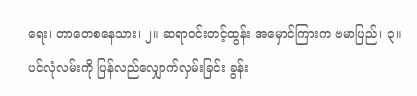ရေး၊ တာတေစနေသား၊ ၂။ ဆရာဝင်းတင့်ထွန်း အမှောင်ကြားက ဗမာပြည်၊ ၃။ ပင်လုံလမ်းကို ပြန်လည်လျှောက်လှမ်းခြင်း ခွန်း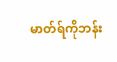မာတ်ရ်ကိုဘန်း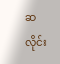ဆလိုင်း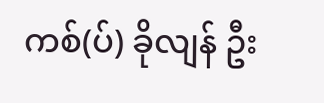ကစ်(ပ်) ခိုလျန် ဦး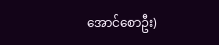အောင်စောဦး)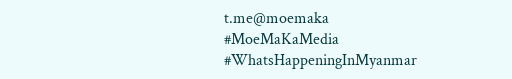t.me@moemaka
#MoeMaKaMedia
#WhatsHappeningInMyanmar